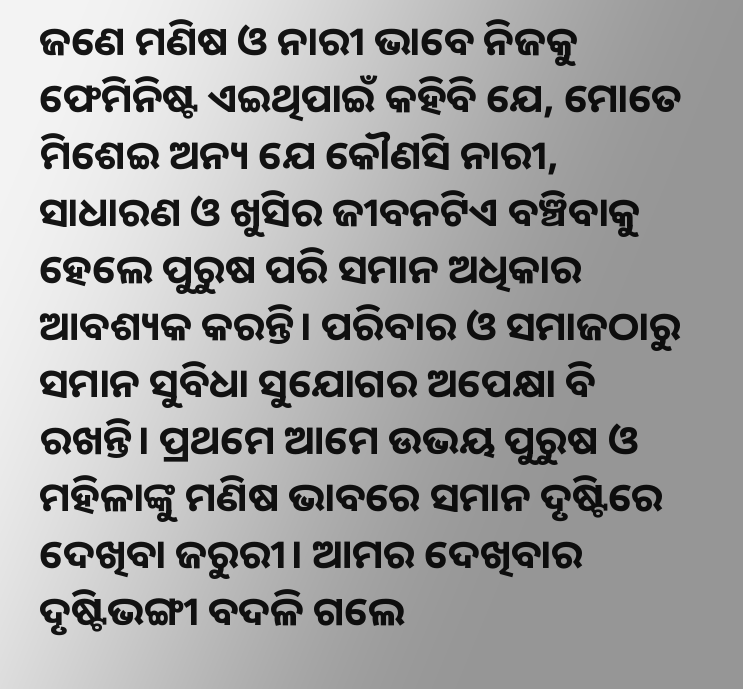ଜଣେ ମଣିଷ ଓ ନାରୀ ଭାବେ ନିଜକୁ ଫେମିନିଷ୍ଟ ଏଇଥିପାଇଁ କହିବି ଯେ, ମୋତେ ମିଶେଇ ଅନ୍ୟ ଯେ କୌଣସି ନାରୀ, ସାଧାରଣ ଓ ଖୁସିର ଜୀବନଟିଏ ବଞ୍ଚିବାକୁ ହେଲେ ପୁରୁଷ ପରି ସମାନ ଅଧିକାର ଆବଶ୍ୟକ କରନ୍ତି। ପରିବାର ଓ ସମାଜଠାରୁ ସମାନ ସୁବିଧା ସୁଯୋଗର ଅପେକ୍ଷା ବି ରଖନ୍ତି। ପ୍ରଥମେ ଆମେ ଉଭୟ ପୁରୁଷ ଓ ମହିଳାଙ୍କୁ ମଣିଷ ଭାବରେ ସମାନ ଦୃଷ୍ଟିରେ ଦେଖିବା ଜରୁରୀ। ଆମର ଦେଖିବାର ଦୃଷ୍ଟିଭଙ୍ଗୀ ବଦଳି ଗଲେ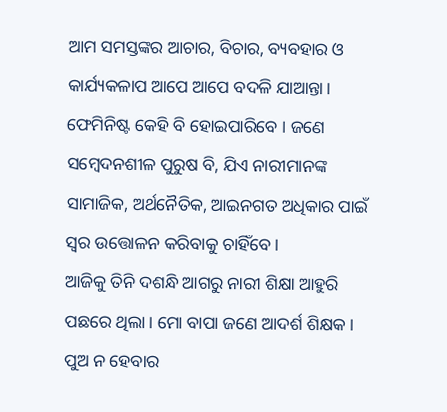ଆମ ସମସ୍ତଙ୍କର ଆଚାର, ବିଚାର, ବ୍ୟବହାର ଓ କାର୍ଯ୍ୟକଳାପ ଆପେ ଆପେ ବଦଳି ଯାଆନ୍ତା। ଫେମିନିଷ୍ଟ କେହି ବି ହୋଇପାରିବେ । ଜଣେ ସମ୍ବେଦନଶୀଳ ପୁରୁଷ ବି, ଯିଏ ନାରୀମାନଙ୍କ ସାମାଜିକ, ଅର୍ଥନୈତିକ, ଆଇନଗତ ଅଧିକାର ପାଇଁ ସ୍ବର ଉତ୍ତୋଳନ କରିବାକୁ ଚାହିଁବେ।
ଆଜିକୁ ତିନି ଦଶନ୍ଧି ଆଗରୁ ନାରୀ ଶିକ୍ଷା ଆହୁରି ପଛରେ ଥିଲା। ମୋ ବାପା ଜଣେ ଆଦର୍ଶ ଶିକ୍ଷକ। ପୁଅ ନ ହେବାର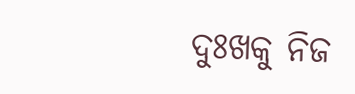ଦୁଃଖକୁ ନିଜ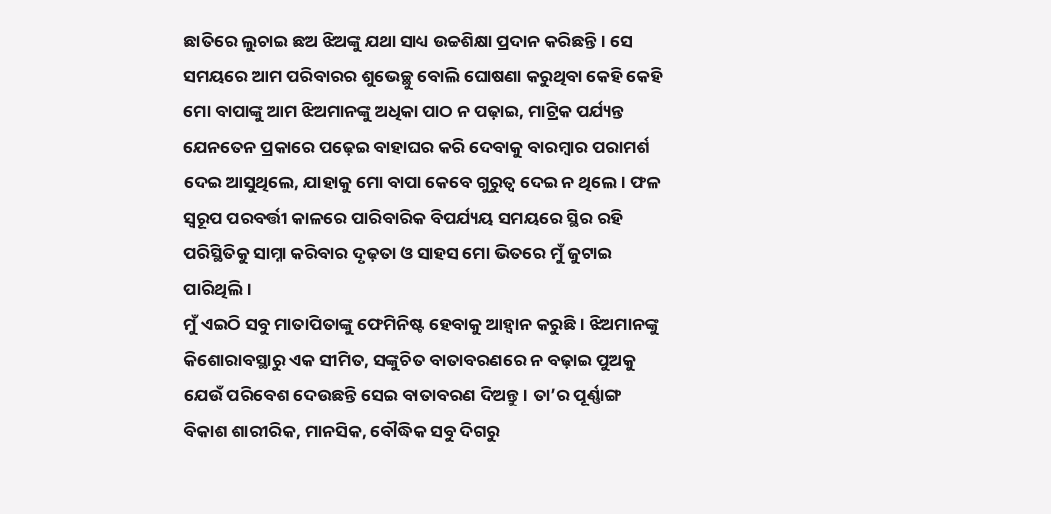ଛାତିରେ ଲୁଚାଇ ଛଅ ଝିଅଙ୍କୁ ଯଥା ସାଧ୍ୟ ଉଚ୍ଚଶିକ୍ଷା ପ୍ରଦାନ କରିଛନ୍ତି। ସେ ସମୟରେ ଆମ ପରିବାରର ଶୁଭେଚ୍ଛୁ ବୋଲି ଘୋଷଣା କରୁଥିବା କେହି କେହି ମୋ ବାପାଙ୍କୁ ଆମ ଝିଅମାନଙ୍କୁ ଅଧିକା ପାଠ ନ ପଢ଼ାଇ, ମାଟ୍ରିକ ପର୍ଯ୍ୟନ୍ତ ଯେନତେନ ପ୍ରକାରେ ପଢ଼େଇ ବାହାଘର କରି ଦେବାକୁ ବାରମ୍ବାର ପରାମର୍ଶ ଦେଇ ଆସୁଥିଲେ, ଯାହାକୁ ମୋ ବାପା କେବେ ଗୁରୁତ୍ୱ ଦେଇ ନ ଥିଲେ। ଫଳ ସ୍ବରୂପ ପରବର୍ତ୍ତୀ କାଳରେ ପାରିବାରିକ ବିପର୍ଯ୍ୟୟ ସମୟରେ ସ୍ଥିର ରହି ପରିସ୍ଥିତିକୁ ସାମ୍ନା କରିବାର ଦୃଢ଼ତା ଓ ସାହସ ମୋ ଭିତରେ ମୁଁ ଜୁଟାଇ ପାରିଥିଲି।
ମୁଁ ଏଇଠି ସବୁ ମାତାପିତାଙ୍କୁ ଫେମିନିଷ୍ଟ ହେବାକୁ ଆହ୍ବାନ କରୁଛି। ଝିଅମାନଙ୍କୁ କିଶୋରାବସ୍ଥାରୁ ଏକ ସୀମିତ, ସଙ୍କୁଚିତ ବାତାବରଣରେ ନ ବଢ଼ାଇ ପୁଅକୁ ଯେଉଁ ପରିବେଶ ଦେଉଛନ୍ତି ସେଇ ବାତାବରଣ ଦିଅନ୍ତୁ। ତା’ର ପୂର୍ଣ୍ଣାଙ୍ଗ ବିକାଶ ଶାରୀରିକ, ମାନସିକ, ବୌଦ୍ଧିକ ସବୁ ଦିଗରୁ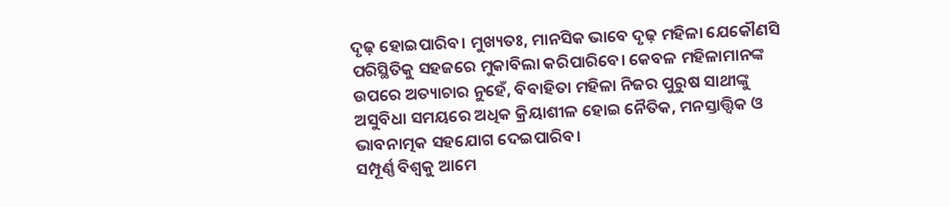ଦୃଢ଼ ହୋଇପାରିବ। ମୁଖ୍ୟତଃ, ମାନସିକ ଭାବେ ଦୃଢ଼ ମହିଳା ଯେକୌଣସି ପରିସ୍ଥିତିକୁ ସହଜରେ ମୁକାବିଲା କରିପାରିବେ। କେବଳ ମହିଳାମାନଙ୍କ ଉପରେ ଅତ୍ୟାଚାର ନୁହେଁ, ବିବାହିତା ମହିଳା ନିଜର ପୁରୁଷ ସାଥୀଙ୍କୁ ଅସୁବିଧା ସମୟରେ ଅଧିକ କ୍ରିୟାଶୀଳ ହୋଇ ନୈତିକ, ମନସ୍ତାତ୍ତ୍ୱିକ ଓ ଭାବନାତ୍ମକ ସହଯୋଗ ଦେଇପାରିବ।
ସମ୍ପୂର୍ଣ୍ଣ ବିଶ୍ୱକୁ ଆମେ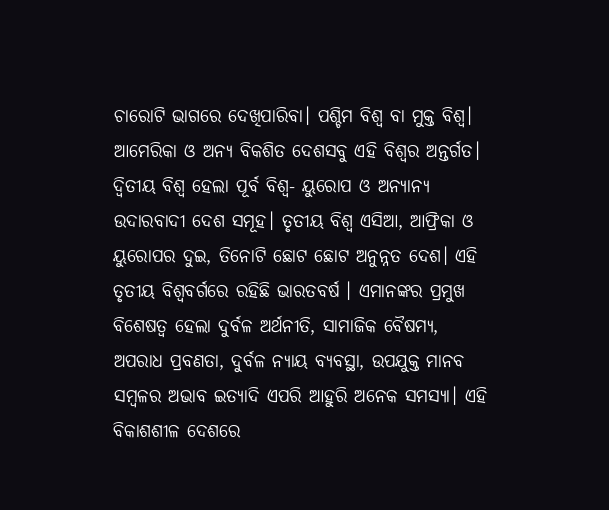ଚାରୋଟି ଭାଗରେ ଦେଖିପାରିବା। ପଶ୍ଚିମ ବିଶ୍ୱ ବା ମୁକ୍ତ ବିଶ୍ୱ। ଆମେରିକା ଓ ଅନ୍ୟ ବିକଶିତ ଦେଶସବୁ ଏହି ବିଶ୍ୱର ଅନ୍ତର୍ଗତ। ଦ୍ୱିତୀୟ ବିଶ୍ୱ ହେଲା ପୂର୍ବ ବିଶ୍ୱ- ୟୁରୋପ ଓ ଅନ୍ୟାନ୍ୟ ଉଦାରବାଦୀ ଦେଶ ସମୂହ। ତୃତୀୟ ବିଶ୍ୱ ଏସିଆ, ଆଫ୍ରିକା ଓ ୟୁରୋପର ଦୁଇ, ତିନୋଟି ଛୋଟ ଛୋଟ ଅନୁନ୍ନତ ଦେଶ। ଏହି ତୃତୀୟ ବିଶ୍ୱବର୍ଗରେ ରହିଛି ଭାରତବର୍ଷ । ଏମାନଙ୍କର ପ୍ରମୁଖ ବିଶେଷତ୍ୱ ହେଲା ଦୁର୍ବଳ ଅର୍ଥନୀତି, ସାମାଜିକ ବୈଷମ୍ୟ, ଅପରାଧ ପ୍ରବଣତା, ଦୁର୍ବଳ ନ୍ୟାୟ ବ୍ୟବସ୍ଥା, ଉପଯୁକ୍ତ ମାନବ ସମ୍ବଳର ଅଭାବ ଇତ୍ୟାଦି ଏପରି ଆହୁରି ଅନେକ ସମସ୍ୟା। ଏହି ବିକାଶଶୀଳ ଦେଶରେ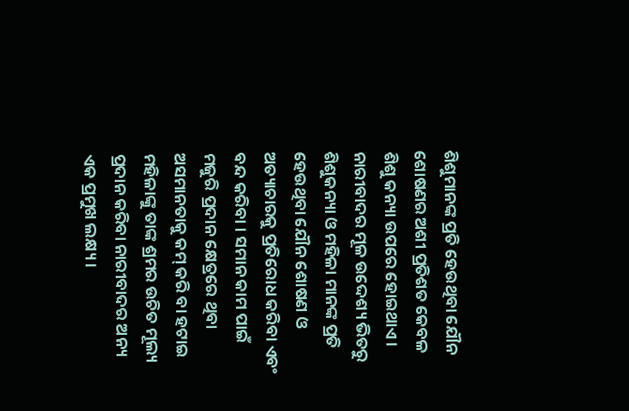ଶିଶୁମାନଙ୍କ ପ୍ରତି ହେଉଥିବା ଯୌନ ଶୋଷଣର ଅଶୀ ପ୍ରତିଶତ କେବଳ ଶିଶୁ କନ୍ୟା ଉପରେ ହୋଇଥାଏ। ନାରୀବାଦର ମୂଳ ଉଦ୍ଦେଶ୍ୟ ଭିତରୁ ଶିଶୁକନ୍ୟା ଓ ମହିଳା ମାନଙ୍କ ପ୍ରତି ହେଉଥିବା ଯୌନ ଶୋଷଣ ଓ ଅତ୍ୟାଚାରକୁ ପ୍ରତିରୋଧ କରିବା ଏବଂ ବନ୍ଦ କରିବା । ସମାନ କାମ ପାଇଁ ମଜୁରି ପ୍ରଦାନ କ୍ଷେତ୍ରରେ ଥିବା ଅସମାନତାକୁ କମ୍ କରି ବା ହଟାଇ ମହିଳାଙ୍କୁ ତାଙ୍କ ଶ୍ରମର ଉଚିତ ମୂଲ୍ୟ ପ୍ରଦାନ କରିବା ନାରୀବାଦର ଅନ୍ୟ ଏକ ପ୍ରମୁଖ ଲକ୍ଷ୍ୟ।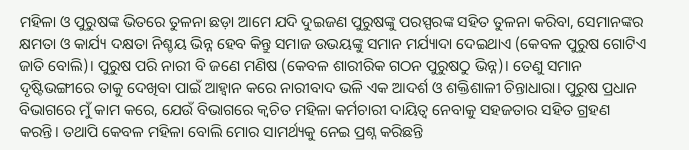ମହିଳା ଓ ପୁରୁଷଙ୍କ ଭିତରେ ତୁଳନା ଛଡ଼ା ଆମେ ଯଦି ଦୁଇଜଣ ପୁରୁଷଙ୍କୁ ପରସ୍ପରଙ୍କ ସହିତ ତୁଳନା କରିବା, ସେମାନଙ୍କର କ୍ଷମତା ଓ କାର୍ଯ୍ୟ ଦକ୍ଷତା ନିଶ୍ଚୟ ଭିନ୍ନ ହେବ କିନ୍ତୁ ସମାଜ ଉଭୟଙ୍କୁ ସମାନ ମର୍ଯ୍ୟାଦା ଦେଇଥାଏ (କେବଳ ପୁରୁଷ ଗୋଟିଏ ଜାତି ବୋଲି)। ପୁରୁଷ ପରି ନାରୀ ବି ଜଣେ ମଣିଷ (କେବଳ ଶାରୀରିକ ଗଠନ ପୁରୁଷଠୁ ଭିନ୍ନ)। ତେଣୁ ସମାନ ଦୃଷ୍ଟିଭଙ୍ଗୀରେ ତାକୁ ଦେଖିବା ପାଇଁ ଆହ୍ବାନ କରେ ନାରୀବାଦ ଭଳି ଏକ ଆଦର୍ଶ ଓ ଶକ୍ତିଶାଳୀ ଚିନ୍ତାଧାରା। ପୁରୁଷ ପ୍ରଧାନ ବିଭାଗରେ ମୁଁ କାମ କରେ, ଯେଉଁ ବିଭାଗରେ କ୍ୱଚିତ ମହିଳା କର୍ମଚାରୀ ଦାୟିତ୍ୱ ନେବାକୁ ସହଜତାର ସହିତ ଗ୍ରହଣ କରନ୍ତି। ତଥାପି କେବଳ ମହିଳା ବୋଲି ମୋର ସାମର୍ଥ୍ୟକୁ ନେଇ ପ୍ରଶ୍ନ କରିଛନ୍ତି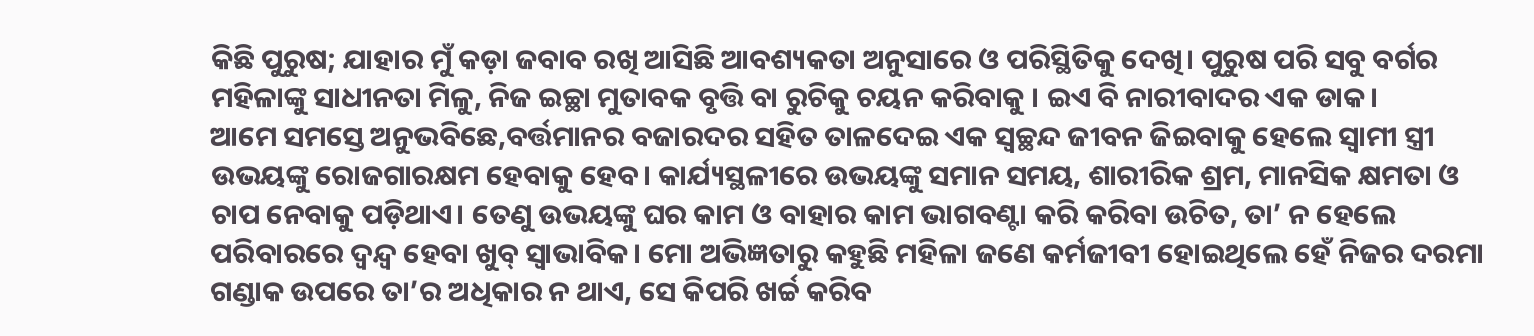କିଛି ପୁରୁଷ; ଯାହାର ମୁଁ କଡ଼ା ଜବାବ ରଖି ଆସିଛି ଆବଶ୍ୟକତା ଅନୁସାରେ ଓ ପରିସ୍ଥିତିକୁ ଦେଖି। ପୁରୁଷ ପରି ସବୁ ବର୍ଗର ମହିଳାଙ୍କୁ ସାଧୀନତା ମିଳୁ, ନିଜ ଇଚ୍ଛା ମୁତାବକ ବୃତ୍ତି ବା ରୁଚିକୁ ଚୟନ କରିବାକୁ । ଇଏ ବି ନାରୀବାଦର ଏକ ଡାକ।
ଆମେ ସମସ୍ତେ ଅନୁଭବିଛେ,ବର୍ତ୍ତମାନର ବଜାରଦର ସହିତ ତାଳଦେଇ ଏକ ସ୍ବଚ୍ଛନ୍ଦ ଜୀବନ ଜିଇବାକୁ ହେଲେ ସ୍ବାମୀ ସ୍ତ୍ରୀ ଉଭୟଙ୍କୁ ରୋଜଗାରକ୍ଷମ ହେବାକୁ ହେବ। କାର୍ଯ୍ୟସ୍ଥଳୀରେ ଉଭୟଙ୍କୁ ସମାନ ସମୟ, ଶାରୀରିକ ଶ୍ରମ, ମାନସିକ କ୍ଷମତା ଓ ଚାପ ନେବାକୁ ପଡ଼ିଥାଏ। ତେଣୁ ଉଭୟଙ୍କୁ ଘର କାମ ଓ ବାହାର କାମ ଭାଗବଣ୍ଟା କରି କରିବା ଉଚିତ, ତା’ ନ ହେଲେ ପରିବାରରେ ଦ୍ବନ୍ଦ୍ୱ ହେବା ଖୁବ୍ ସ୍ବାଭାବିକ। ମୋ ଅଭିଜ୍ଞତାରୁ କହୁଛି ମହିଳା ଜଣେ କର୍ମଜୀବୀ ହୋଇଥିଲେ ହେଁ ନିଜର ଦରମା ଗଣ୍ଡାକ ଉପରେ ତା’ର ଅଧିକାର ନ ଥାଏ, ସେ କିପରି ଖର୍ଚ୍ଚ କରିବ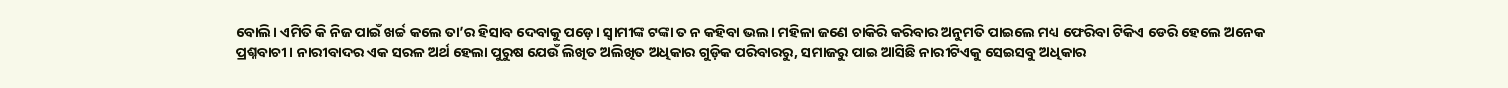ବୋଲି। ଏମିତି କି ନିଜ ପାଇଁ ଖର୍ଚ୍ଚ କଲେ ତା’ର ହିସାବ ଦେବାକୁ ପଡ଼େ। ସ୍ବାମୀଙ୍କ ଟଙ୍କା ତ ନ କହିବା ଭଲ। ମହିଳା ଜଣେ ଚାକିରି କରିବାର ଅନୁମତି ପାଇଲେ ମଧ୍ୟ ଫେରିବା ଟିକିଏ ଡେରି ହେଲେ ଅନେକ ପ୍ରଶ୍ନବାଚୀ। ନାରୀବାଦର ଏକ ସରଳ ଅର୍ଥ ହେଲା ପୁରୁଷ ଯେଉଁ ଲିଖିତ ଅଲିଖିତ ଅଧିକାର ଗୁଡ଼ିକ ପରିବାରରୁ, ସମାଜରୁ ପାଇ ଆସିଛି ନାରୀଟିଏକୁ ସେଇସବୁ ଅଧିକାର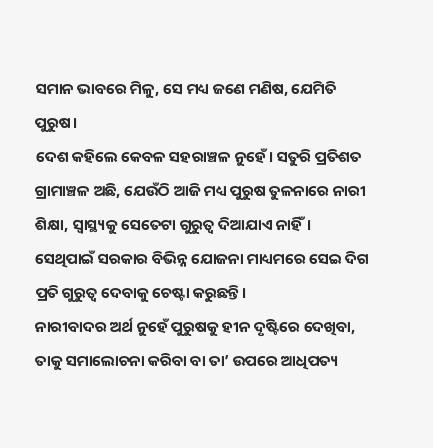ସମାନ ଭାବରେ ମିଳୁ, ସେ ମଧ୍ୟ ଜଣେ ମଣିଷ, ଯେମିତି ପୁରୁଷ।
ଦେଶ କହିଲେ କେବଳ ସହରାଞ୍ଚଳ ନୁହେଁ। ସତୁରି ପ୍ରତିଶତ ଗ୍ରାମାଞ୍ଚଳ ଅଛି, ଯେଉଁଠି ଆଜି ମଧ୍ୟ ପୁରୁଷ ତୁଳନାରେ ନାରୀ ଶିକ୍ଷା, ସ୍ବାସ୍ଥ୍ୟକୁ ସେତେଟା ଗୁରୁତ୍ୱ ଦିଆଯାଏ ନାହିଁ। ସେଥିପାଇଁ ସରକାର ବିଭିନ୍ନ ଯୋଜନା ମାଧ୍ୟମରେ ସେଇ ଦିଗ ପ୍ରତି ଗୁରୁତ୍ୱ ଦେବାକୁ ଚେଷ୍ଟା କରୁଛନ୍ତି।
ନାରୀବାଦର ଅର୍ଥ ନୁହେଁ ପୁରୁଷକୁ ହୀନ ଦୃଷ୍ଟିରେ ଦେଖିବା, ତାକୁ ସମାଲୋଚନା କରିବା ବା ତା’ ଉପରେ ଆଧିପତ୍ୟ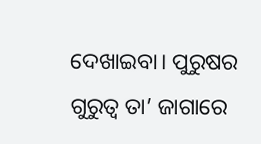ଦେଖାଇବା। ପୁରୁଷର ଗୁରୁତ୍ୱ ତା’ ଜାଗାରେ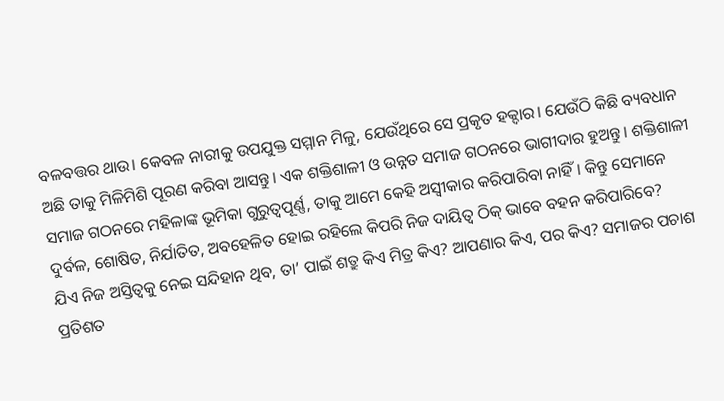ବଳବତ୍ତର ଥାଉ। କେବଳ ନାରୀକୁ ଉପଯୁକ୍ତ ସମ୍ମାନ ମିଳୁ, ଯେଉଁଥିରେ ସେ ପ୍ରକୃତ ହକ୍ଦାର। ଯେଉଁଠି କିଛି ବ୍ୟବଧାନ ଅଛି ତାକୁ ମିଳିମିଶି ପୂରଣ କରିବା ଆସନ୍ତୁ। ଏକ ଶକ୍ତିଶାଳୀ ଓ ଉନ୍ନତ ସମାଜ ଗଠନରେ ଭାଗୀଦାର ହୁଅନ୍ତୁ। ଶକ୍ତିଶାଳୀ ସମାଜ ଗଠନରେ ମହିଳାଙ୍କ ଭୂମିକା ଗୁରୁତ୍ୱପୂର୍ଣ୍ଣ, ତାକୁ ଆମେ କେହି ଅସ୍ବୀକାର କରିପାରିବା ନାହିଁ। କିନ୍ତୁ ସେମାନେ ଦୁର୍ବଳ, ଶୋଷିତ, ନିର୍ଯାତିତ, ଅବହେଳିତ ହୋଇ ରହିଲେ କିପରି ନିଜ ଦାୟିତ୍ୱ ଠିକ୍ ଭାବେ ବହନ କରିପାରିବେ?
ଯିଏ ନିଜ ଅସ୍ତିତ୍ୱକୁ ନେଇ ସନ୍ଦିହାନ ଥିବ, ତା’ ପାଇଁ ଶତ୍ରୁ କିଏ ମିତ୍ର କିଏ? ଆପଣାର କିଏ, ପର କିଏ? ସମାଜର ପଚାଶ ପ୍ରତିଶତ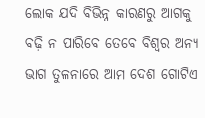ଲୋକ ଯଦି ବିଭିନ୍ନ କାରଣରୁ ଆଗକୁ ବଢ଼ି ନ ପାରିବେ ତେବେ ବିଶ୍ୱର ଅନ୍ୟ ଭାଗ ତୁଳନାରେ ଆମ ଦେଶ ଗୋଟିଏ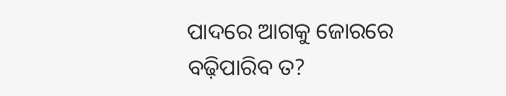ପାଦରେ ଆଗକୁ ଜୋରରେ ବଢ଼ିପାରିବ ତ?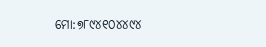ମୋ:୭୮୯୪୧୦୪୪୯୪